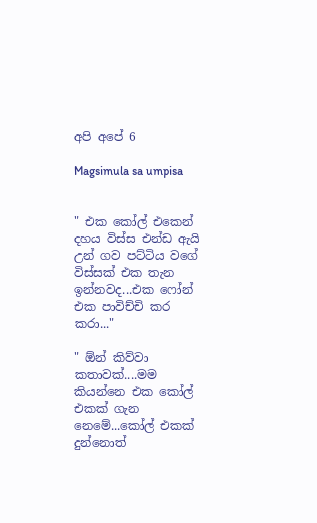අපි අපේ 6

Magsimula sa umpisa


" එක කෝල් එකෙන් දහය විස්ස එන්ඩ ඇයි උන් ගව පට්ටිය වගේ විස්සක් එක තැන ඉන්නවද...එක ෆෝන් එක පාවිච්චි කර කරා..."

" ඕන් කිව්වා කතාවක්....මම කියන්නෙ එක කෝල් එකක් ගැන නෙමේ...කෝල් එකක් දුන්නොත්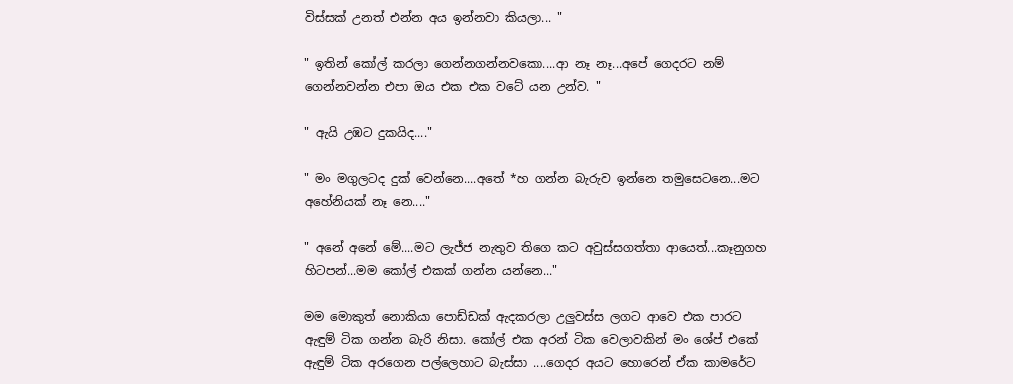විස්සක් උනත් එන්න අය ඉන්නවා කියලා... "

" ඉතින් කෝල් කරලා ගෙන්නගන්නවකො....ආ නෑ නෑ...අපේ ගෙදරට නම් ගෙන්නවන්න එපා ඔය එක එක වටේ යන උන්ව. "

" ඇයි උඹට දුකයිද...."

" මං මගුලටද දුක් වෙන්නෙ....අතේ *හ ගන්න බැරුව ඉන්නෙ තමුසෙටනෙ...මට අහේනියක් නෑ නෙ...."

" අනේ අනේ මේ....මට ලැජ්ජ නැතුව තිගෙ කට අවුස්සගත්තා ආයෙත්...කෑනුගහ හිටපන්...මම කෝල් එකක් ගන්න යන්නෙ..."

මම මොකුත් නොකියා පොඩ්ඩක් ඇදකරලා උලුවස්ස ලගට ආවෙ එක පාරට  ඇඳුම් ටික ගන්න බැරි නිසා. කෝල් එක අරන් ටික වෙලාවකින් මං ශේප් එකේ ඇඳුම් ටික අරගෙන පල්ලෙහාට බැස්සා ....ගෙදර අයට හොරෙන් ඒක කාමරේට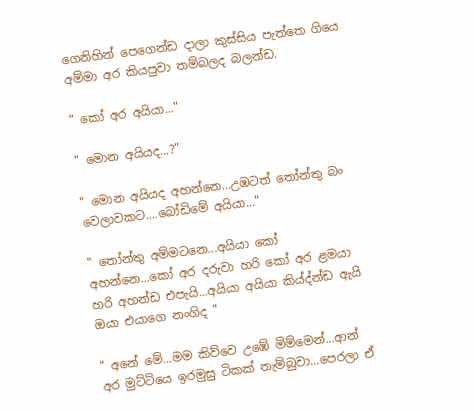ගෙනිහින් පෙගෙන්ඩ දාලා කුස්සිය පැත්තෙ ගියෙ අම්මා අර කියපුවා තම්බලද බලන්ඩ.

" කෝ අර අයියා..."

" මොන අයියද...?"

" මොන අයියද අහන්නෙ...උඹටත් තෝන්තු බං වෙලාවකට....බෝඩිමේ අයියා..."

" තෝන්තු අම්මටනෙ...අයියා කෝ අහන්නෙ...කෝ අර දරුවා හරි කෝ අර ළමයා හරි අහන්ඩ එපැයි...අයියා අයියා කිය්ද්න්ඩ ඇයි ඔයා එයාගෙ නංගිද "

" අනේ මේ...මම කිව්වෙ උඹේ මිම්මෙන්...ආන් අර මුට්ටියෙ ඉරමුසු ටිකක් තැම්බුවා...පෙරලා ඒ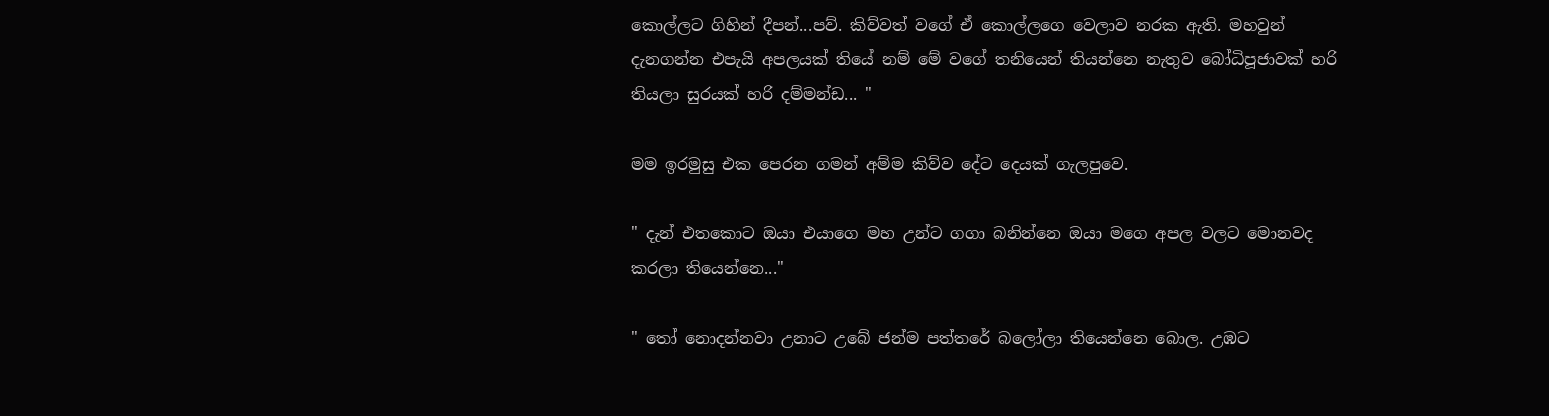කොල්ලට ගිහින් දීපන්...පව්. කිව්වත් වගේ ඒ කොල්ලගෙ වෙලාව නරක ඇති. මහවුන් දැනගන්න එපැයි අපලයක් තියේ නම් මේ වගේ තනියෙන් තියන්නෙ නැතුව බෝධිපූජාවක් හරි තියලා සුරයක් හරි දම්මන්ඩ... "

මම ඉරමුසු එක පෙරන ගමන් අම්ම කිව්ව දේට දෙයක් ගැලපුවෙ.

" දැන් එතකොට ඔයා එයාගෙ මහ උන්ට ගගා බනින්නෙ ඔයා මගෙ අපල වලට මොනවද කරලා තියෙන්නෙ..."

" තෝ නොදන්නවා උනාට උබේ ජන්ම පත්තරේ බලෝලා තියෙන්නෙ බොල. උඹට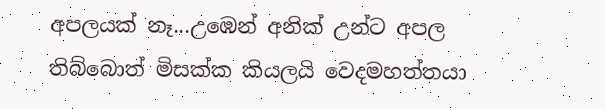අපලයක් නෑ...උඹෙන් අනික් උන්ට අපල තිබ්බොත් මිසක්ක කියලයි වෙදමහත්තයා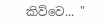කිව්වෙ... "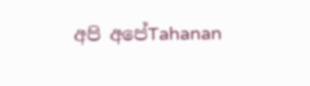අපි අපේTahanan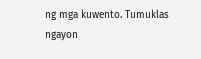ng mga kuwento. Tumuklas ngayon